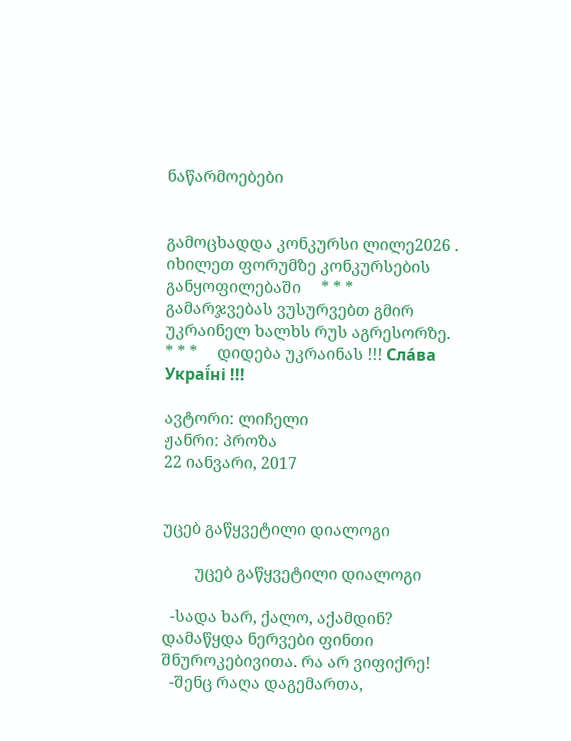ნაწარმოებები


გამოცხადდა კონკურსი ლილე2026 . იხილეთ ფორუმზე კონკურსების განყოფილებაში     * * *     გამარჯვებას ვუსურვებთ გმირ უკრაინელ ხალხს რუს აგრესორზე.     * * *     დიდება უკრაინას !!! Сла́ва Украї́ні !!!

ავტორი: ლიჩელი
ჟანრი: პროზა
22 იანვარი, 2017


უცებ გაწყვეტილი დიალოგი

        უცებ გაწყვეტილი დიალოგი

  -სადა ხარ, ქალო, აქამდინ? დამაწყდა ნერვები ფინთი შნუროკებივითა. რა არ ვიფიქრე!
  -შენც რაღა დაგემართა,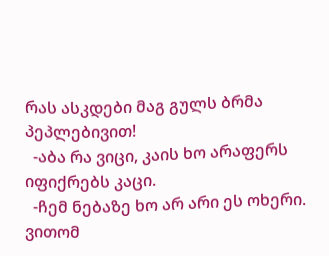რას ასკდები მაგ გულს ბრმა პეპლებივით!
  -აბა რა ვიცი, კაის ხო არაფერს იფიქრებს კაცი.
  -ჩემ ნებაზე ხო არ არი ეს ოხერი. ვითომ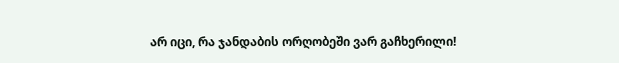არ იცი, რა ჯანდაბის ორღობეში ვარ გაჩხერილი!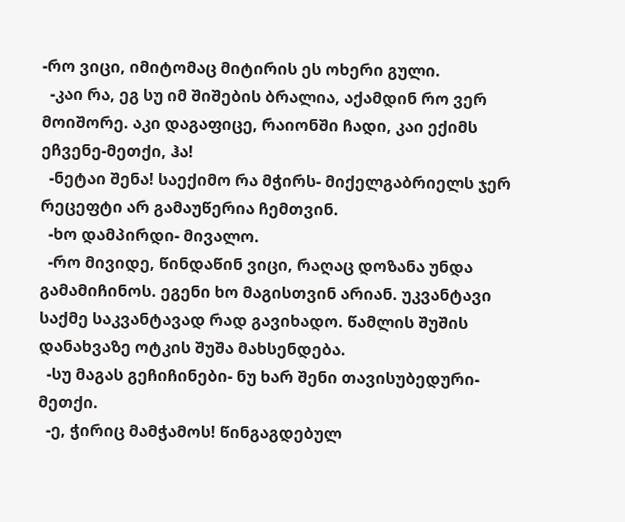-რო ვიცი, იმიტომაც მიტირის ეს ოხერი გული.
  -კაი რა, ეგ სუ იმ შიშების ბრალია, აქამდინ რო ვერ მოიშორე. აკი დაგაფიცე, რაიონში ჩადი, კაი ექიმს ეჩვენე-მეთქი, ჰა!
  -ნეტაი შენა! საექიმო რა მჭირს- მიქელგაბრიელს ჯერ რეცეფტი არ გამაუწერია ჩემთვინ.
  -ხო დამპირდი- მივალო.
  -რო მივიდე, წინდაწინ ვიცი, რაღაც დოზანა უნდა გამამიჩინოს. ეგენი ხო მაგისთვინ არიან. უკვანტავი საქმე საკვანტავად რად გავიხადო. წამლის შუშის დანახვაზე ოტკის შუშა მახსენდება.
  -სუ მაგას გეჩიჩინები- ნუ ხარ შენი თავისუბედური-მეთქი.
  -ე, ჭირიც მამჭამოს! წინგაგდებულ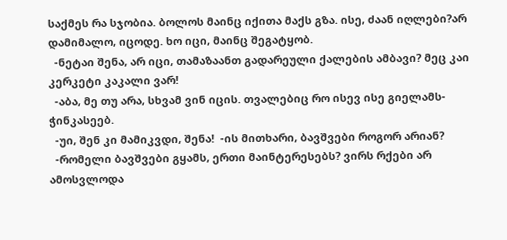საქმეს რა სჯობია. ბოლოს მაინც იქითა მაქს გზა. ისე, ძაან იღლები?არ დამიმალო, იცოდე. ხო იცი, მაინც შეგატყობ.
  -ნეტაი შენა, არ იცი, თამაზაანთ გადარეული ქალების ამბავი? მეც კაი კერკეტი კაკალი ვარ!
  -აბა, მე თუ არა, სხვამ ვინ იცის. თვალებიც რო ისევ ისე გიელამს- ჭინკასეებ.
  -უი, შენ კი მამიკვდი, შენა!  -ის მითხარი, ბავშვები როგორ არიან?
  -რომელი ბავშვები გყამს, ერთი მაინტერესებს? ვირს რქები არ ამოსვლოდა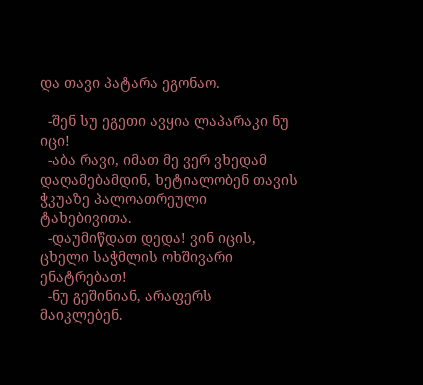და თავი პატარა ეგონაო.

  -შენ სუ ეგეთი ავყია ლაპარაკი ნუ იცი!
  -აბა რავი, იმათ მე ვერ ვხედამ დაღამებამდინ, ხეტიალობენ თავის ჭკუაზე პალოათრეული ტახებივითა.
  -დაუმიწდათ დედა! ვინ იცის, ცხელი საჭმლის ოხშივარი ენატრებათ!
  -ნუ გეშინიან, არაფერს მაიკლებენ.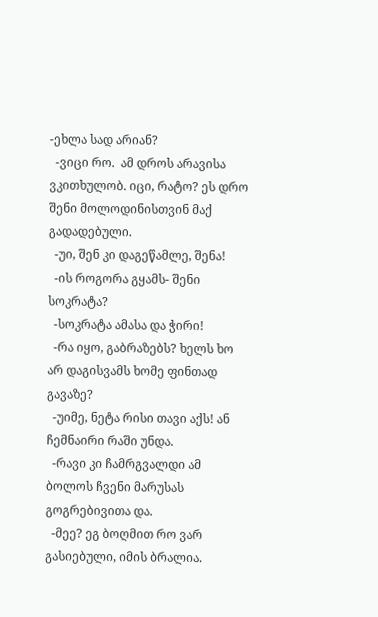-ეხლა სად არიან?
  -ვიცი რო.  ამ დროს არავისა ვკითხულობ. იცი, რატო? ეს დრო შენი მოლოდინისთვინ მაქ გადადებული.
  -უი, შენ კი დაგეწამლე, შენა!
  -ის როგორა გყამს- შენი სოკრატა?
  -სოკრატა ამასა და ჭირი!
  -რა იყო, გაბრაზებს? ხელს ხო არ დაგისვამს ხომე ფინთად გავაზე?
  -უიმე, ნეტა რისი თავი აქს! ან ჩემნაირი რაში უნდა.
  -რავი კი ჩამრგვალდი ამ ბოლოს ჩვენი მარუსას გოგრებივითა და.
  -მეე? ეგ ბოღმით რო ვარ გასიებული, იმის ბრალია.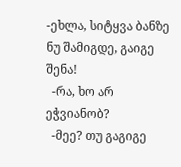-ეხლა, სიტყვა ბანზე ნუ შამიგდე, გაიგე შენა!
  -რა, ხო არ ეჭვიანობ?
  -მეე? თუ გაგიგე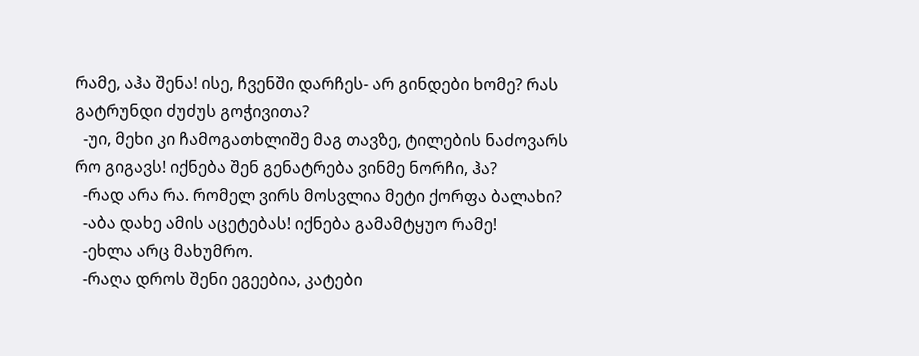რამე, აჰა შენა! ისე, ჩვენში დარჩეს- არ გინდები ხომე? რას გატრუნდი ძუძუს გოჭივითა?
  -უი, მეხი კი ჩამოგათხლიშე მაგ თავზე, ტილების ნაძოვარს რო გიგავს! იქნება შენ გენატრება ვინმე ნორჩი, ჰა?
  -რად არა რა. რომელ ვირს მოსვლია მეტი ქორფა ბალახი?
  -აბა დახე ამის აცეტებას! იქნება გამამტყუო რამე!
  -ეხლა არც მახუმრო.
  -რაღა დროს შენი ეგეებია, კატები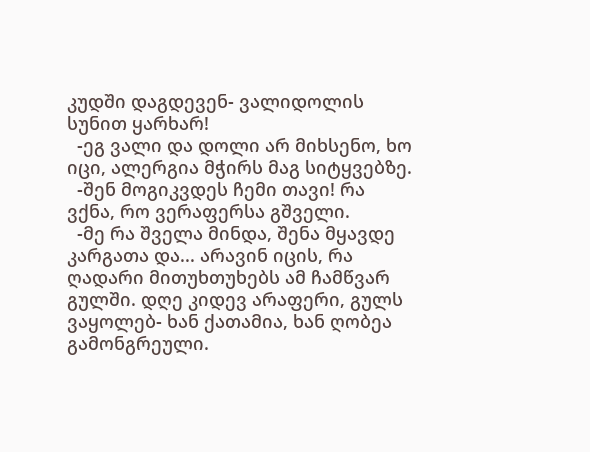კუდში დაგდევენ- ვალიდოლის სუნით ყარხარ!
  -ეგ ვალი და დოლი არ მიხსენო, ხო იცი, ალერგია მჭირს მაგ სიტყვებზე.
  -შენ მოგიკვდეს ჩემი თავი! რა ვქნა, რო ვერაფერსა გშველი.
  -მე რა შველა მინდა, შენა მყავდე კარგათა და... არავინ იცის, რა ღადარი მითუხთუხებს ამ ჩამწვარ გულში. დღე კიდევ არაფერი, გულს ვაყოლებ- ხან ქათამია, ხან ღობეა გამონგრეული.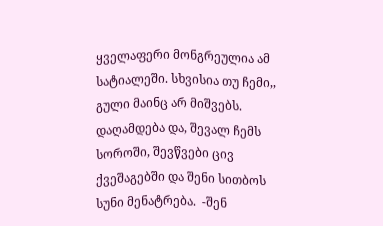ყველაფერი მონგრეულია ამ სატიალეში. სხვისია თუ ჩემი,, გული მაინც არ მიშვებს. დაღამდება და, შევალ ჩემს სოროში, შევწვები ცივ ქვეშაგებში და შენი სითბოს სუნი მენატრება.  -შენ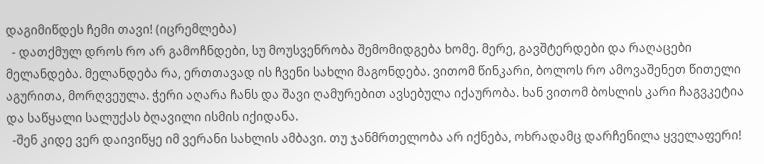დაგიმიწდეს ჩემი თავი! (იცრემლება)
  - დათქმულ დროს რო არ გამოჩნდები, სუ მოუსვენრობა შემომიდგება ხომე. მერე, გავშტერდები და რაღაცები მელანდება. მელანდება რა, ერთთავად ის ჩვენი სახლი მაგონდება. ვითომ წინკარი, ბოლოს რო ამოვაშენეთ წითელი აგურითა, მორღვეულა. ჭერი აღარა ჩანს და შავი ღამურებით ავსებულა იქაურობა. ხან ვითომ ბოსლის კარი ჩაგვკეტია და საწყალი სალუქას ბღავილი ისმის იქიდანა.
  -შენ კიდე ვერ დაივიწყე იმ ვერანი სახლის ამბავი. თუ ჯანმრთელობა არ იქნება, ოხრადამც დარჩენილა ყველაფერი!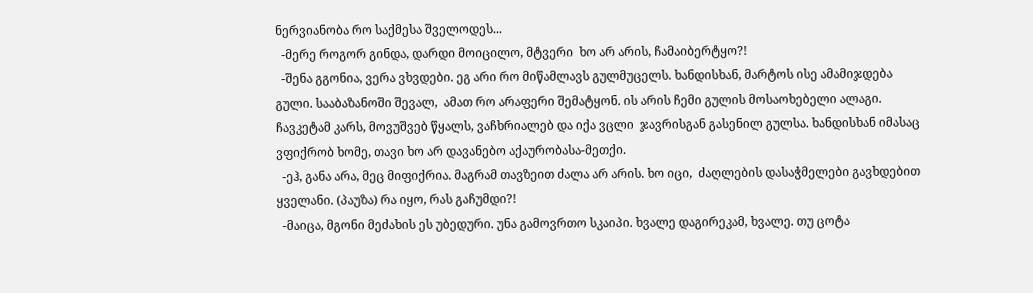ნერვიანობა რო საქმესა შველოდეს...
  -მერე როგორ გინდა, დარდი მოიცილო, მტვერი  ხო არ არის, ჩამაიბერტყო?!
  -შენა გგონია, ვერა ვხვდები. ეგ არი რო მიწამლავს გულმუცელს. ხანდისხან, მარტოს ისე ამამიჯდება გული. სააბაზანოში შევალ,  ამათ რო არაფერი შემატყონ. ის არის ჩემი გულის მოსაოხებელი ალაგი. ჩავკეტამ კარს, მოვუშვებ წყალს, ვაჩხრიალებ და იქა ვცლი  ჯავრისგან გასენილ გულსა. ხანდისხან იმასაც ვფიქრობ ხომე, თავი ხო არ დავანებო აქაურობასა-მეთქი.
  -ეჰ, განა არა, მეც მიფიქრია. მაგრამ თავზეით ძალა არ არის. ხო იცი,  ძაღლების დასაჭმელები გავხდებით ყველანი. (პაუზა) რა იყო, რას გაჩუმდი?!
  -მაიცა, მგონი მეძახის ეს უბედური. უნა გამოვრთო სკაიპი. ხვალე დაგირეკამ, ხვალე. თუ ცოტა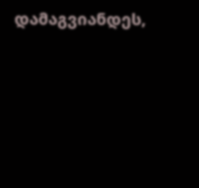დამაგვიანდეს,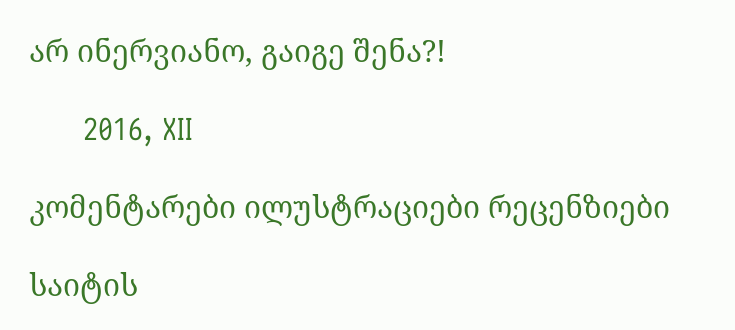არ ინერვიანო, გაიგე შენა?!

      2016, XII

კომენტარები ილუსტრაციები რეცენზიები

საიტის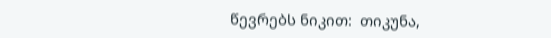წევრებს ნიკით:  თიკუნა,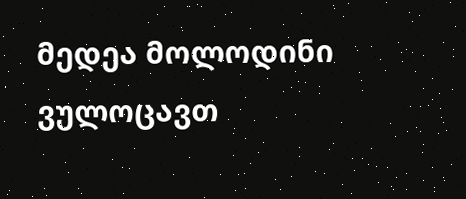მედეა მოლოდინი ვულოცავთ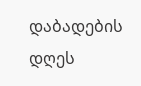დაბადების დღეს